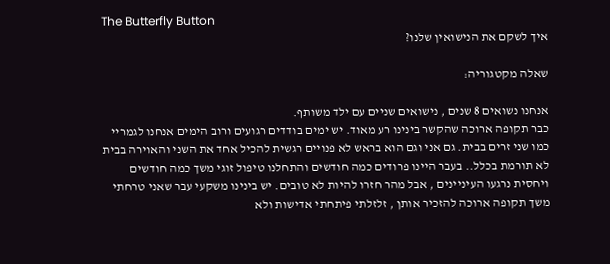The Butterfly Button
איך לשקם את הנישואין שלנו?

שאלה מקטגוריה:

אנחנו נשואים 8 שנים , נישואים שניים עם ילד משותף.
כבר תקופה ארוכה שהקשר בינינו רע מאוד. יש ימים בודדים רגועים ורוב הימים אנחנו לגמריי כמו שני זרים בבית. גם אני וגם הוא בראש לא פנויים רגשית להכיל אחד את השני והאוירה בבית לא תורמת בכלל.. בעבר היינו פרודים כמה חודשים והתחלנו טיפול זוגי משך כמה חודשים ויחסית נרגעו העיניינים , אבל מהר חזרו להיות לא טובים. יש בינינו משקעי עבר שאני טרחתי משך תקופה ארוכה להזכיר אותן , זלזלתי פיתחתי אדישות ולא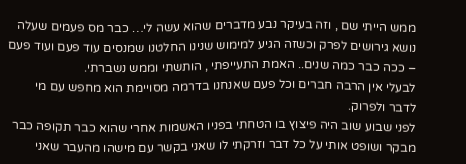ממש הייתי שם , וזה בעיקר נבע מדברים שהוא עשה לי… כבר מס פעמים שעלה נושא גירושים לפרק וכשזה הגיע למימוש שנינו החלטנו שמנסים עוד פעם ועוד פעם – ככה כבר כמה שנים.. האמת התעייפתי , הותשתי וממש נשברתי.
לבעלי אין הרבה חברים וכל פעם שאנחנו בדרמה מסויימת הוא מחפש עם מי לדבר ולפרוק.
לפני שבוע שוב היה פיצוץ בו הטחתי בפניו האשמות אחרי שהוא כבר תקופה כבר מבקר ושופט אותי על כל דבר וזרקתי לו שאני בקשר עם מישהו מהעבר שאני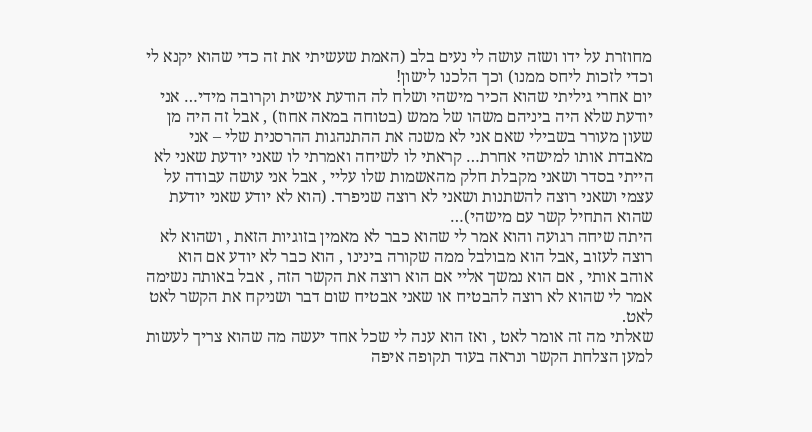מחוזרת על ידו ושזה עושה לי נעים בלב (האמת שעשיתי את זה כדי שהוא יקנא לי וכדי לזכות ליחס ממנו) וכך הלכנו לישון!
יום אחרי גיליתי שהוא הכיר מישהי ושלח לה הודעת אישית וקרובה מידי… אני יודעת שלא היה ביניהם משהו של ממש (בטוחה במאה אחוז) , אבל זה היה מן שעון מעורר בשבילי שאם אני לא משנה את ההתנהגות ההרסנית שלי – אני מאבדת אותו למישהי אחרת… קראתי לו לשיחה ואמרתי לו שאני יודעת שאני לא הייתי בסדר ושאני מקבלת חלק מהאשמות שלו עליי , אבל אני עושה עבודה על עצמי ושאני רוצה להשתנות ושאני לא רוצה שניפרד. (הוא לא יודע שאני יודעת שהוא התחיל קשר עם מישהי)…
היתה שיחה רגועה והוא אמר לי שהוא כבר לא מאמין בזוגיות הזאת , ושהוא לא רוצה לעזוב ,אבל הוא מבולבל ממה שקורה בינינו , הוא כבר לא יודע אם הוא אוהב אותי , אם הוא נמשך אליי אם הוא רוצה את הקשר הזה , אבל באותה נשימה אמר לי שהוא לא רוצה להבטיח או שאני אבטיח שום דבר ושניקח את הקשר לאט לאט.
שאלתי מה זה אומר לאט , ואז הוא ענה לי שכל אחד יעשה מה שהוא צריך לעשות למען הצלחת הקשר ונראה בעוד תקופה איפה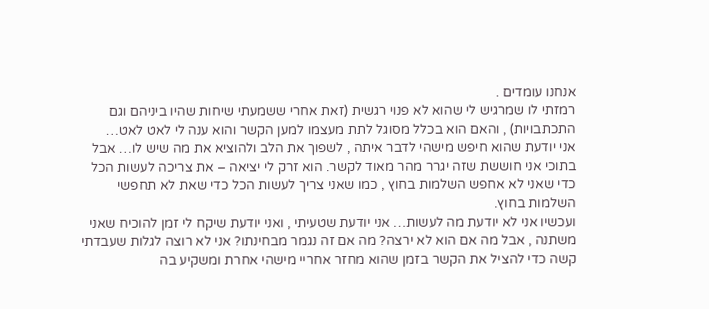אנחנו עומדים .
רמזתי לו שמרגיש לי שהוא לא פנוי רגשית (זאת אחרי ששמעתי שיחות שהיו ביניהם וגם התכתבויות) , והאם הוא בכלל מסוגל לתת מעצמו למען הקשר והוא ענה לי לאט לאט…
אני יודעת שהוא חיפש מישהי לדבר איתה , לשפוך את הלב ולהוציא את מה שיש לו… אבל בתוכי אני חוששת שזה יגרר מהר מאוד לקשר. הוא זרק לי יציאה – את צריכה לעשות הכל כדי שאני לא אחפש השלמות בחוץ , כמו שאני צריך לעשות הכל כדי שאת לא תחפשי השלמות בחוץ.
ועכשיו אני לא יודעת מה לעשות… אני יודעת שטעיתי , ואני יודעת שיקח לי זמן להוכיח שאני משתנה , אבל מה אם הוא לא ירצה? מה אם זה נגמר מבחינתו? אני לא רוצה לגלות שעבדתי קשה כדי להציל את הקשר בזמן שהוא מחזר אחריי מישהי אחרת ומשקיע בה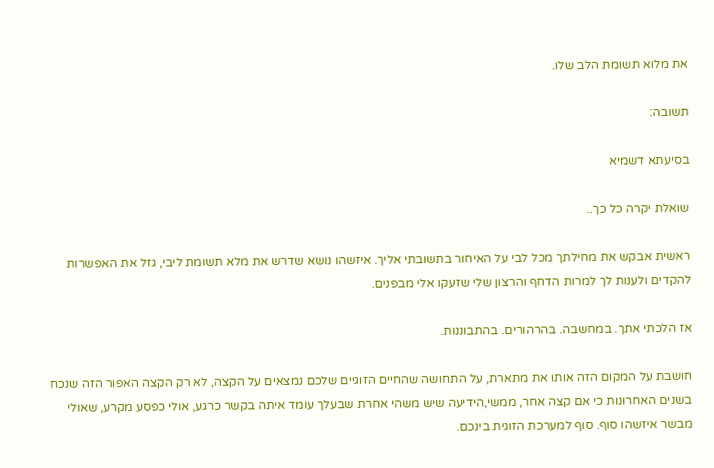את מלוא תשומת הלב שלו.

תשובה:

בסיעתא דשמיא

שואלת יקרה כל כך..

ראשית אבקש את מחילתך מכל לבי על האיחור בתשובתי אליך. איזשהו נושא שדרש את מלא תשומת ליבי, גזל את האפשרות להקדים ולענות לך למרות הדחף והרצון שלי שזעקו אלי מבפנים.

אז הלכתי אתך. במחשבה. בהרהורים. בהתבוננות.

חושבת על המקום הזה אותו את מתארת, על התחושה שהחיים הזוגיים שלכם נמצאים על הקצה, לא רק הקצה האפור הזה שנכח בשנים האחרונות כי אם קצה אחר, ממשי,הידיעה שיש משהי אחרת שבעלך עומד איתה בקשר כרגע, אולי כפסע מקרע, שאולי מבשר איזשהו סוף. סוף למערכת הזוגית בינכם.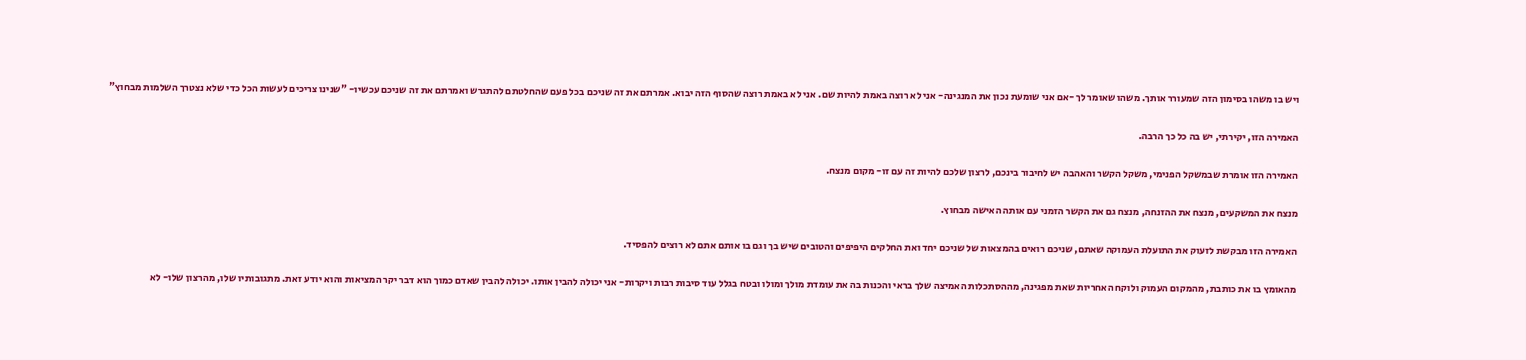ויש בו משהו בסימון הזה שמעורר אותך. משהו שאומר לך -אם אני שומעת נכון את המנגינה- אני לא רוצה באמת להיות שם. אני לא באמת רוצה שהסוף הזה יבוא. אמרתם את זה שניכם בכל פעם שהחלטתם להתגרש ואמרתם את זה שניכם עכשיו- "שנינו צריכים לעשות הכל כדי שלא נצטרך השלמות מבחוץ"

האמירה הזו, יקירתי, יש בה כל כך הרבה.

האמירה הזו אומרת שבמשקל הפנימי, משקל הקשר והאהבה יש לחיבור בינכם, לרצון שלכם להיות זה עם זו- מקום מנצח.

מנצח את המשקעים, מנצח את ההזנחה, מנצח גם את הקשר הזמני עם אותה האישה מבחוץ.

האמירה הזו מבקשת לזעוק את התועלת העמוקה שאתם, שניכם רואים בהמצאות של שניכם יחד ואת החלקים היפיפים והטובים שיש בך וגם בו אותם אתם לא רוצים להפסיד.

מהאומץ בו את כותבת, מהמקום העמוק ולוקח האחריות שאת מפגינה, מההסתכלות האמיצה שלך בראי והכנות בה את עומדת מולך ומולו ובטח בגלל עוד סיבות רבות ויקרות- אני יכולה להבין אותו. יכולה להבין שאדם כמוך הוא דבר יקר המציאות והוא יודע זאת. מתגובותיו שלו, מהרצון שלו- לא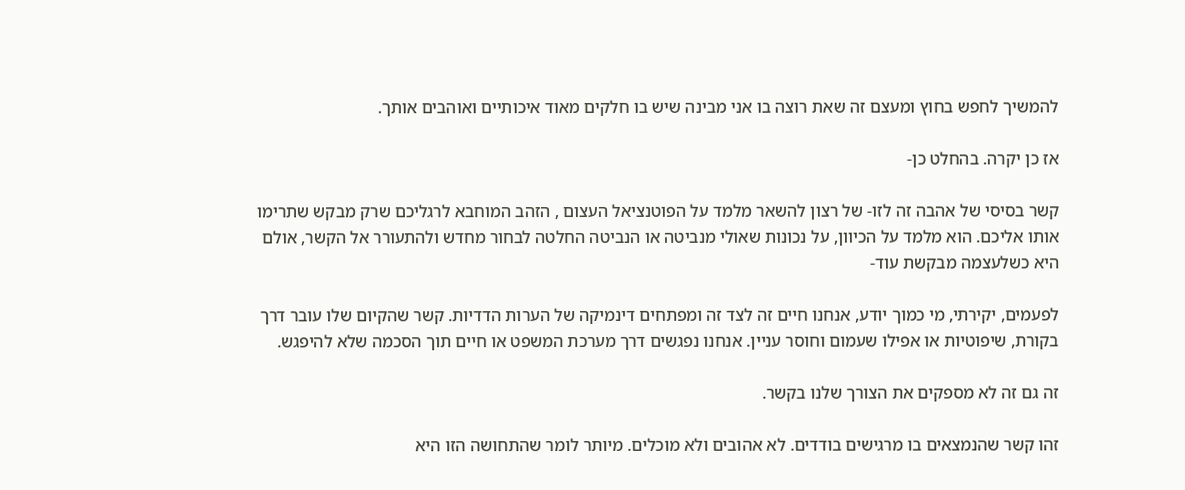להמשיך לחפש בחוץ ומעצם זה שאת רוצה בו אני מבינה שיש בו חלקים מאוד איכותיים ואוהבים אותך.

אז כן יקרה. בהחלט כן-

קשר בסיסי של אהבה זה לזו- של רצון להשאר מלמד על הפוטנציאל העצום , הזהב המוחבא לרגליכם שרק מבקש שתרימו אותו אליכם. הוא מלמד על הכיוון, על נכונות שאולי מנביטה או הנביטה החלטה לבחור מחדש ולהתעורר אל הקשר, אולם היא כשלעצמה מבקשת עוד-

לפעמים, יקירתי, מי כמוך יודע, אנחנו חיים זה לצד זה ומפתחים דינמיקה של הערות הדדיות. קשר שהקיום שלו עובר דרך בקורת, שיפוטיות או אפילו שעמום וחוסר עניין. אנחנו נפגשים דרך מערכת המשפט או חיים תוך הסכמה שלא להיפגש.

זה גם זה לא מספקים את הצורך שלנו בקשר.

זהו קשר שהנמצאים בו מרגישים בודדים. לא אהובים ולא מוכלים. מיותר לומר שהתחושה הזו היא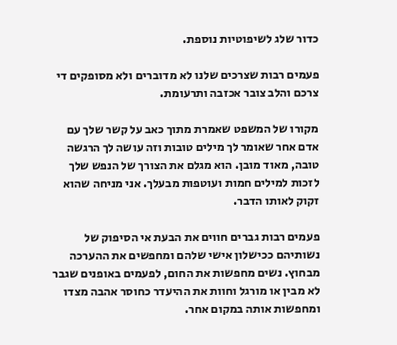כדור שלג לשיפוטיות נוספת.

פעמים רבות שצרכים שלנו לא מדוברים ולא מסופקים די צרכם והלב צובר אכזבה ותרעומת.

מקורו של המשפט שאמרת מתוך כאב על קשר שלך עם אדם אחר שאומר לך מילים טובות וזה עושה לך הרגשה טובה, מאוד מובן. הוא מגלם את הצורך של הנפש שלך לזכות למילים חמות ועוטפות מבעלך. אני מניחה שהוא זקוק לאותו הדבר.

פעמים רבות גברים חווים את הבעת אי הסיפוק של נשותיהם ככישלון אישי שלהם ומחפשים את ההערכה מבחוץ. נשים מחפשות את החום, לפעמים באופנים שגבר לא מבין או מורגל וחוות את ההיעדר כחוסר אהבה מצדו ומחפשות אותה במקום אחר.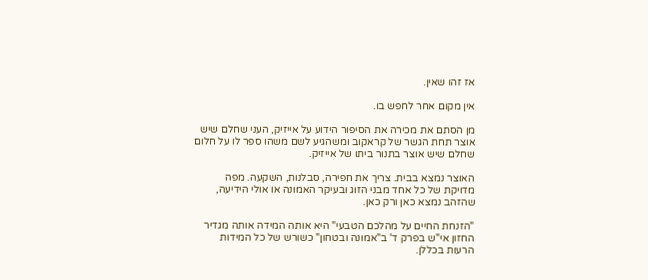אז זהו שאין.

אין מקום אחר לחפש בו.

מן הסתם את מכירה את הסיפור הידוע על אייזיק, העני שחלם שיש אוצר תחת הגשר של קראקוב ומשהגיע לשם משהו ספר לו על חלום שחלם שיש אוצר בתנור ביתו של אייזיק.

האוצר נמצא בבית. צריך את חפירה, סבלנות, השקעה. מפה מדויקת של כל אחד מבני הזוג ובעיקר האמונה או אולי הידיעה, שהזהב נמצא כאן ורק כאן.

"הזנחת החיים על מהלכם הטבעי" היא אותה המידה אותה מגדיר החזון אי"ש בפרק ד' ב"אמונה ובטחון" כשורש של כל המידות הרעות בכללן.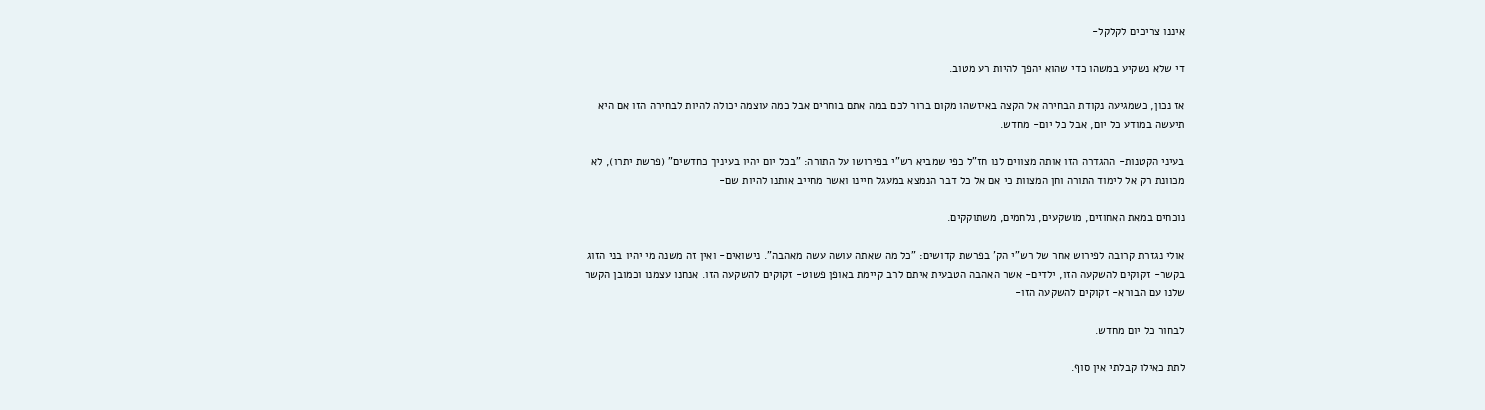איננו צריכים לקלקל-

די שלא נשקיע במשהו כדי שהוא יהפך להיות רע מטוב.

אז נכון, כשמגיעה נקודת הבחירה אל הקצה באיזשהו מקום ברור לכם במה אתם בוחרים אבל כמה עוצמה יכולה להיות לבחירה הזו אם היא תיעשה במודע כל יום, אבל כל יום- מחדש.

בעיני הקטנות- ההגדרה הזו אותה מצווים לנו חז"ל כפי שמביא רש"י בפירושו על התורה: "בכל יום יהיו בעיניך כחדשים" (פרשת יתרו), לא מכוונת רק אל לימוד התורה וחן המצוות כי אם אל כל דבר הנמצא במעגל חיינו ואשר מחייב אותנו להיות שם-

נוכחים במאת האחוזים, מושקעים, נלחמים, משתוקקים.

אולי נגזרת קרובה לפירוש אחר של רש"י הק' בפרשת קדושים: "כל מה שאתה עושה עשה מאהבה". נישואים- ואין זה משנה מי יהיו בני הזוג בקשר- זקוקים להשקעה הזו, ילדים- אשר האהבה הטבעית איתם לרב קיימת באופן פשוט- זקוקים להשקעה הזו. אנחנו עצמנו וכמובן הקשר שלנו עם הבורא- זקוקים להשקעה הזו-

לבחור כל יום מחדש.

לתת כאילו קבלתי אין סוף.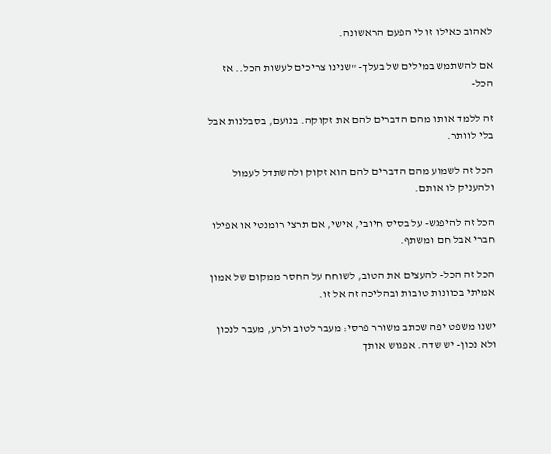לאהוב כאילו זו לי הפעם הראשונה.

אם להשתמש במילים של בעלך- "שנינו צריכים לעשות הכל.. אז הכל-

זה ללמד אותו מהם הדברים להם את זקוקה. בנועם, בסבלנות אבל בלי לוותר.

הכל זה לשמוע מהם הדברים להם הוא זקוק ולהשתדל לעמול ולהעניק לו אותם.

הכל זה להיפגש- על בסיס חיובי, אישי, אם תרצי רומנטי או אפילו חברי אבל חם ומשתף.

הכל זה הכל- להעצים את הטוב, לשוחח על החסר ממקום של אמון אמיתי בכוונות טובות ובהליכה זה אל זו.

ישנו משפט יפה שכתב משורר פרסי: מעבר לטוב ולרע, מעבר לנכון ולא נכון- יש שדה. אפגוש אותך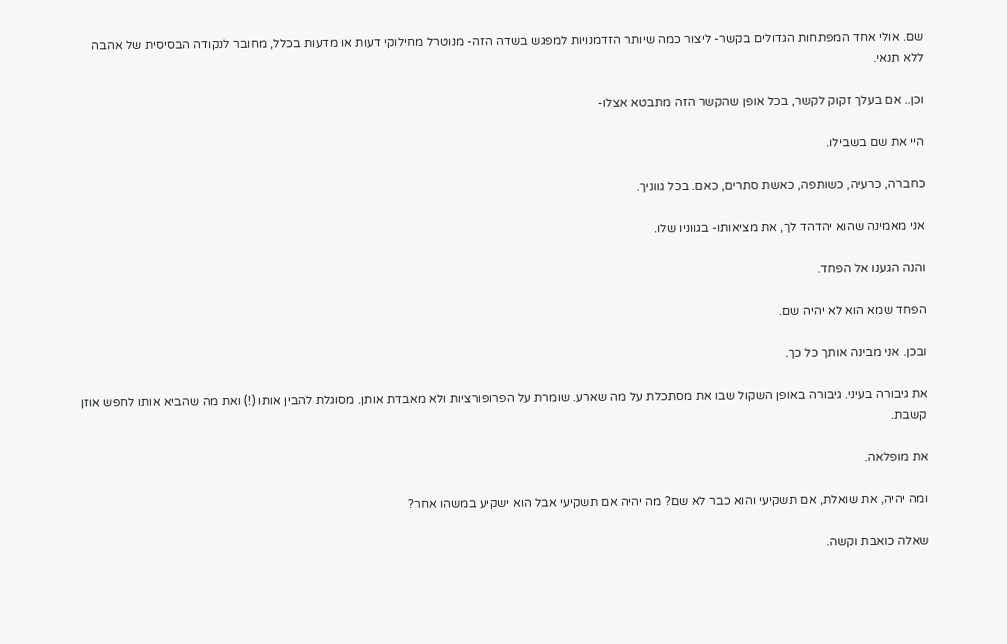שם. אולי אחד המפתחות הגדולים בקשר- ליצור כמה שיותר הזדמנויות למפגש בשדה הזה- מנוטרל מחילוקי דעות או מדעות בכלל, מחובר לנקודה הבסיסית של אהבה ללא תנאי.

וכן.. אם בעלך זקוק לקשר, בכל אופן שהקשר הזה מתבטא אצלו-

היי את שם בשבילו.

כחברה, כרעיה, כשותפה, כאשת סתרים, כאם. בכל גווניך.

אני מאמינה שהוא יהדהד לך, את מציאותו- בגווניו שלו.

והנה הגענו אל הפחד.

הפחד שמא הוא לא יהיה שם.

ובכן. אני מבינה אותך כל כך.

את גיבורה בעיני. גיבורה באופן השקול שבו את מסתכלת על מה שארע. שומרת על הפרופורציות ולא מאבדת אותן. מסוגלת להבין אותו (!) ואת מה שהביא אותו לחפש אוזן קשבת.

את מופלאה.

ומה יהיה, את שואלת, אם תשקיעי והוא כבר לא שם? מה יהיה אם תשקיעי אבל הוא ישקיע במשהו אחר?

שאלה כואבת וקשה.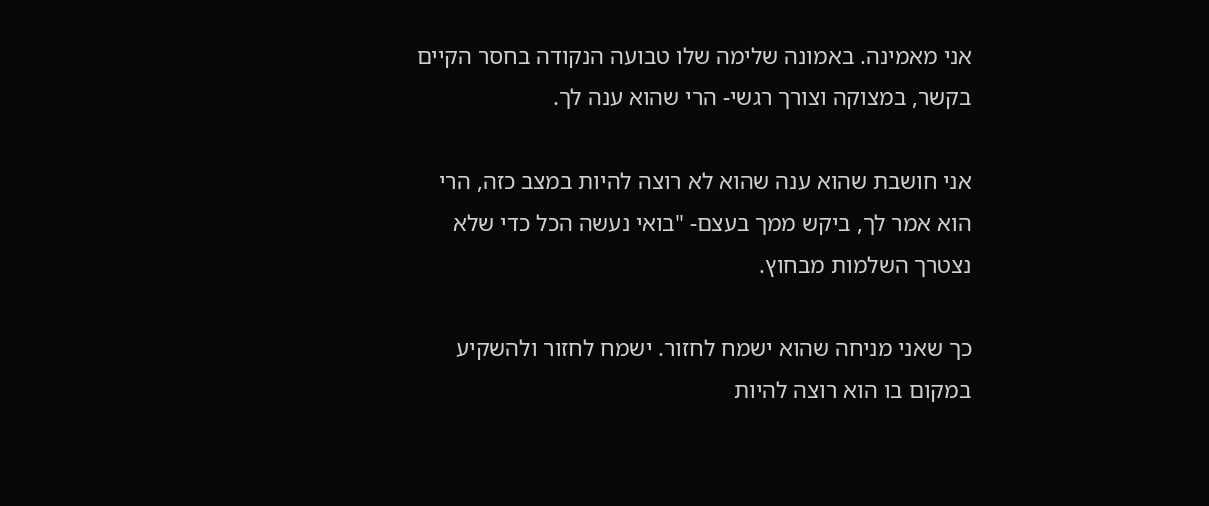אני מאמינה. באמונה שלימה שלו טבועה הנקודה בחסר הקיים בקשר, במצוקה וצורך רגשי- הרי שהוא ענה לך.

אני חושבת שהוא ענה שהוא לא רוצה להיות במצב כזה, הרי הוא אמר לך, ביקש ממך בעצם- "בואי נעשה הכל כדי שלא נצטרך השלמות מבחוץ.

כך שאני מניחה שהוא ישמח לחזור. ישמח לחזור ולהשקיע במקום בו הוא רוצה להיות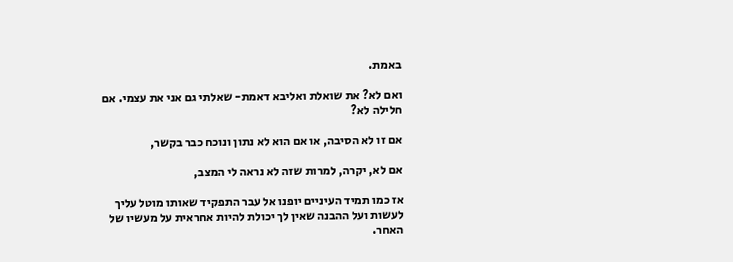באמת.

ואם לא? את שואלת ואליבא דאמת- שאלתי גם אני את עצמי. אם חלילה לא?

אם זו לא הסיבה, או אם הוא לא נתון ונוכח כבר בקשר,

אם לא, יקרה, למרות שזה לא נראה לי המצב,

אז כמו תמיד העיניים יופנו אל עבר התפקיד שאותו מוטל עליך לעשות ועל ההבנה שאין לך יכולת להיות אחראית על מעשיו של האחר.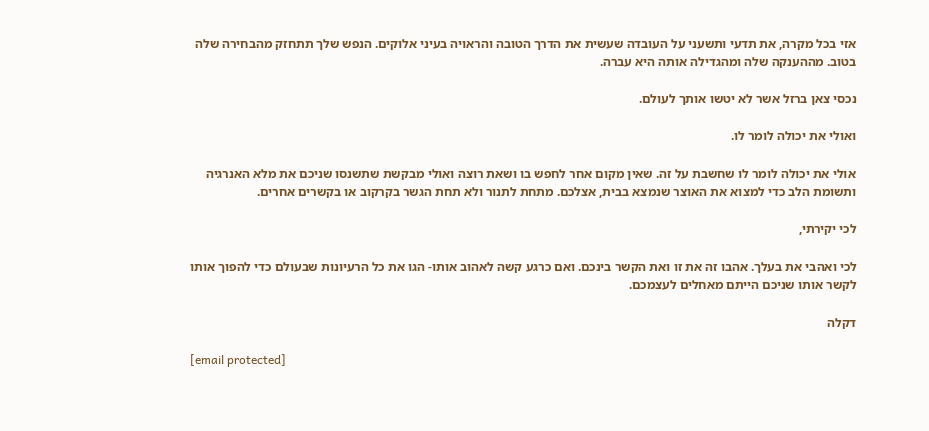אזי בכל מקרה, את תדעי ותשעני על העובדה שעשית את הדרך הטובה והראויה בעיני אלוקים. הנפש שלך תתחזק מהבחירה שלה בטוב. מההענקה שלה ומהגדילה אותה היא עברה.

נכסי צאן ברזל אשר לא יטשו אותך לעולם.

ואולי את יכולה לומר לו.

אולי את יכולה לומר לו שחשבת על זה. שאין מקום אחר לחפש בו ושאת רוצה ואולי מבקשת שתשנסו שניכם את מלא האנרגיה ותשומת הלב כדי למצוא את האוצר שנמצא בבית, אצלכם. מתחת לתנור ולא תחת הגשר בקרקוב או בקשרים אחרים.

לכי יקירתי,

לכי ואהבי את בעלך. אהבו זה את זו ואת הקשר בינכם. ואם כרגע קשה לאהוב אותו- הגו את כל הרעיונות שבעולם כדי להפוך אותו לקשר אותו שניכם הייתם מאחלים לעצמכם.

דקלה

[email protected]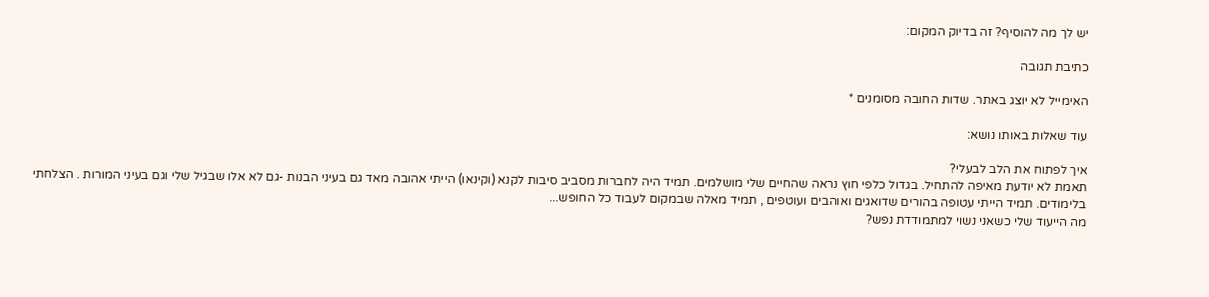יש לך מה להוסיף? זה בדיוק המקום:

כתיבת תגובה

האימייל לא יוצג באתר. שדות החובה מסומנים *

עוד שאלות באותו נושא:

איך לפתוח את הלב לבעלי?
תאמת לא יודעת מאיפה להתחיל. בגדול כלפי חוץ נראה שהחיים שלי מושלמים. תמיד היה לחברות מסביב סיבות לקנא (וקינאו) הייתי אהובה מאד גם בעיני הבנות -גם לא אלו שבגיל שלי וגם בעיני המורות . הצלחתי בלימודים. תמיד הייתי עטופה בהורים שדואגים ואוהבים ועוטפים , תמיד מאלה שבמקום לעבוד כל החופש...
מה הייעוד שלי כשאני נשוי למתמודדת נפש?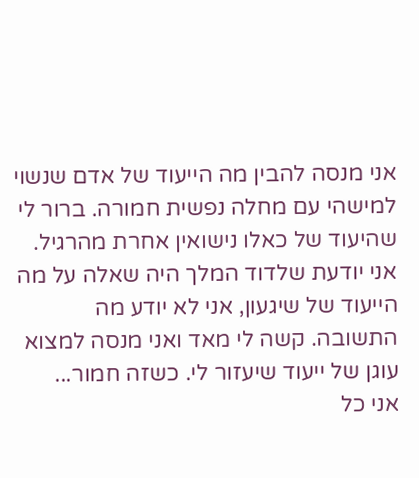אני מנסה להבין מה הייעוד של אדם שנשוי למישהי עם מחלה נפשית חמורה. ברור לי שהיעוד של כאלו נישואין אחרת מהרגיל. אני יודעת שלדוד המלך היה שאלה על מה הייעוד של שיגעון, אני לא יודע מה התשובה. קשה לי מאד ואני מנסה למצוא עוגן של ייעוד שיעזור לי. כשזה חמור...
אני כל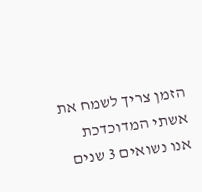הזמן צריך לשמח את אשתי המדוכדכת
אנו נשואים 3 שנים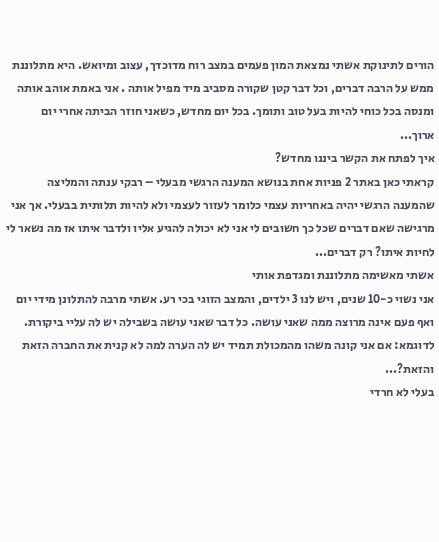הורים לתינוקת אשתי נמצאת המון פעמים במצב רוח מדוכדך, עצוב ומיואש. היא מתלוננת ממש על הרבה דברים, וכל דבר קטן שקורה מסביב מיד מפיל אותה . אני באמת אוהב אותה ומנסה בכל כוחי להיות בעל טוב ותומך. בכל יום מחדש, כשאני חוזר הביתה אחרי יום ארוך...
איך לפתח את הקשר ביננו מחדש?
קראתי כאן באתר 2 פניות אחת בנושא המענה הרגשי מבעלי – רבקי ענתה והמליצה שהמענה הרגשי יהיה באחריות עצמי כלומר לעזור לעצמי ולא להיות תלותית בבעלי. אך אני מרגישה שאם דברים שכל כך חשובים לי אני לא יכולה להגיע אליו ולדבר איתו אז מה נשאר לי לחיות איתו? רק דברים...
אשתי מאשימה מתלוננת ומגדפת אותי
אני נשוי כ-10 שנים, ויש לנו 3 ילדים, והמצב הזוגי בכי רע. אשתי מרבה להתלונן מידי יום ואף פעם אינה מרוצה ממה שאני עושה. כל דבר שאני עושה בשבילה יש לה עליי ביקורת. לדוגמא: אם אני קונה משהו מהמכולת תמיד יש לה הערה למה לא קנית את החברה הזאת והזאת?...
בעלי לא חרדי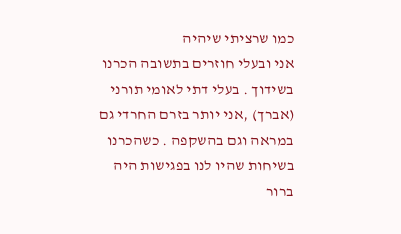כמו שרציתי שיהיה
אני ובעלי חוזרים בתשובה הכרנו בשידוך . בעלי דתי לאומי תורני (אברך) ,אני יותר בזרם החרדי גם במראה וגם בהשקפה . כשהכרנו בשיחות שהיו לנו בפגישות היה ברור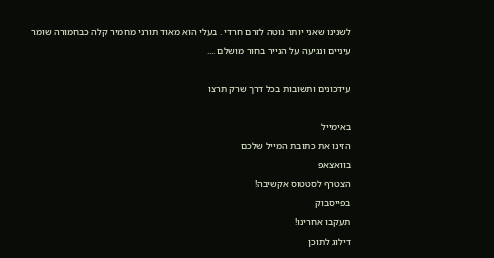לשנינו שאני יותר נוטה לזרם חרדי . בעלי הוא מאוד תורני מחמיר קלה כבחמורה שומר עיניים ונגיעה על הנייר בחור מושלם ....

עידכונים ותשובות בכל דרך שרק תרצו

באימייל
הזינו את כתובת המייל שלכם
בוואצאפ
הצטרף לסטטוס אקשיבה!
בפייסבוק
תעקבו אחרינו!
דילוג לתוכן